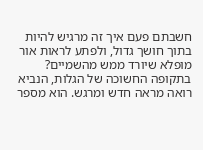חשבתם פעם איך זה מרגיש להיות בתוך חושך גדול, ולפתע לראות אור מופלא שיורד ממש מהשמיים? בתקופה החשוכה של הגלות, הנביא רואה מראה חדש ומרגש. הוא מספר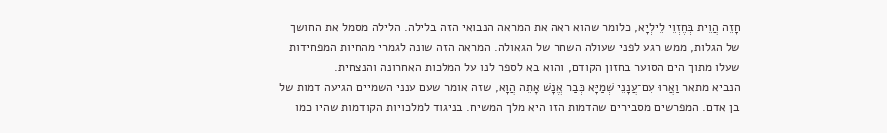חָזֵה הֲוֵית בְּחֶזְוֵי לֵילְיָא, כלומר שהוא ראה את המראה הנבואי הזה בלילה. הלילה מסמל את החושך של הגלות, ממש רגע לפני שעולה השחר של הגאולה. המראה הזה שונה לגמרי מהחיות המפחידות שעלו מתוך הים הסוער בחזון הקודם, והוא בא לספר לנו על המלכות האחרונה והנצחית.
הנביא מתאר וַאֲרוּ עִם־עֲנָנֵי שְׁמַיָּא כְּבַר אֱנָשׁ אָתֵה הֲוָא, שזה אומר שעם ענני השמיים הגיעה דמות של בן אדם. המפרשים מסבירים שהדמות הזו היא מלך המשיח. בניגוד למלכויות הקודמות שהיו כמו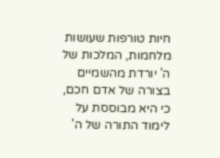חיות טורפות שעושות מלחמות, המלכות של ה' יורדת מהשמיים בצורה של אדם חכם, כי היא מבוססת על לימוד התורה של ה'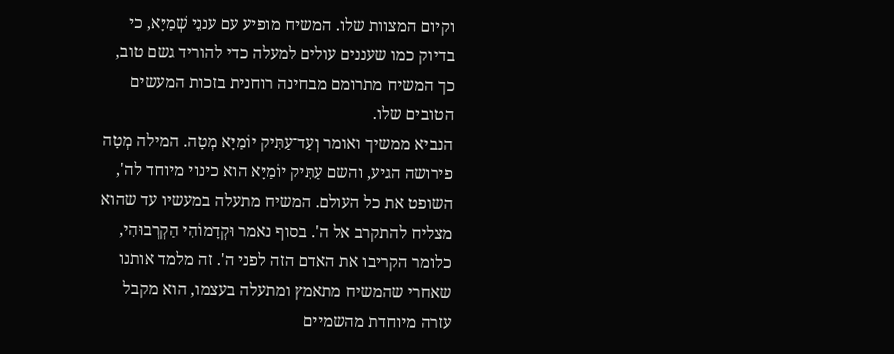וקיום המצוות שלו. המשיח מופיע עם עננֵי שְׁמַיָּא, כי בדיוק כמו שעננים עולים למעלה כדי להוריד גשם טוב, כך המשיח מתרומם מבחינה רוחנית בזכות המעשים הטובים שלו.
הנביא ממשיך ואומר וְעַד־עַתִּיק יוֹמַיָּא מְטָה. המילה מְטָה פירושה הגיע, והשם עַתִּיק יוֹמַיָּא הוא כינוי מיוחד לה', השופט את כל העולם. המשיח מתעלה במעשיו עד שהוא מצליח להתקרב אל ה'. בסוף נאמר וּקְדָמוֹהִי הַקְרְבוּהִי, כלומר הקריבו את האדם הזה לפני ה'. זה מלמד אותנו שאחרי שהמשיח מתאמץ ומתעלה בעצמו, הוא מקבל עזרה מיוחדת מהשמיים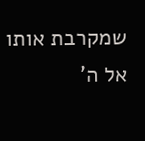שמקרבת אותו אל ה'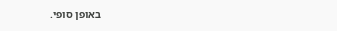באופן סופי.